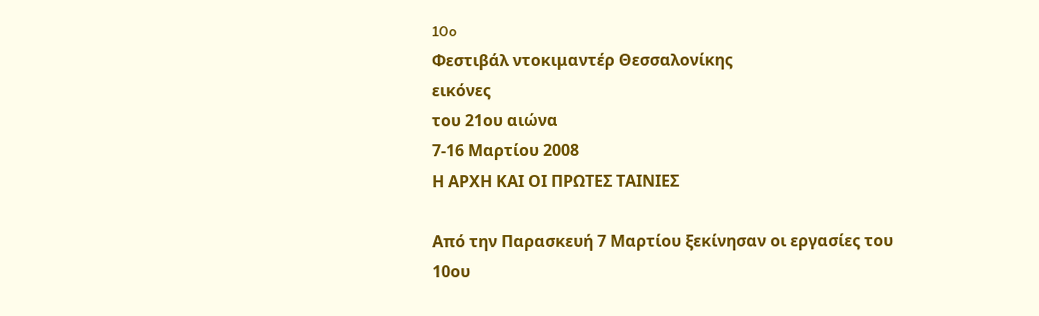10o
Φεστιβάλ ντοκιμαντέρ Θεσσαλονίκης
εικόνες
του 21ου αιώνα
7-16 Μαρτίου 2008
Η ΑΡΧΗ ΚΑΙ ΟΙ ΠΡΩΤΕΣ ΤΑΙΝΙΕΣ

Από την Παρασκευή 7 Μαρτίου ξεκίνησαν οι εργασίες του 10ου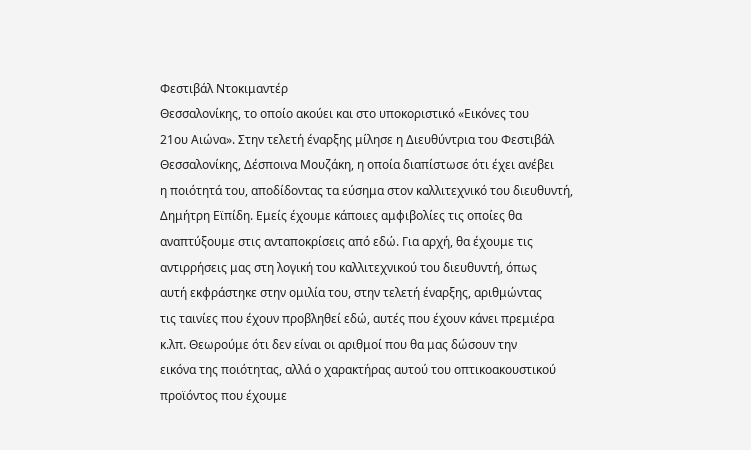Φεστιβάλ Ντοκιμαντέρ
Θεσσαλονίκης, το οποίο ακούει και στο υποκοριστικό «Εικόνες του
21ου Αιώνα». Στην τελετή έναρξης μίλησε η Διευθύντρια του Φεστιβάλ
Θεσσαλονίκης, Δέσποινα Μουζάκη, η οποία διαπίστωσε ότι έχει ανέβει
η ποιότητά του, αποδίδοντας τα εύσημα στον καλλιτεχνικό του διευθυντή,
Δημήτρη Εϊπίδη. Εμείς έχουμε κάποιες αμφιβολίες τις οποίες θα
αναπτύξουμε στις ανταποκρίσεις από εδώ. Για αρχή, θα έχουμε τις
αντιρρήσεις μας στη λογική του καλλιτεχνικού του διευθυντή, όπως
αυτή εκφράστηκε στην ομιλία του, στην τελετή έναρξης, αριθμώντας
τις ταινίες που έχουν προβληθεί εδώ, αυτές που έχουν κάνει πρεμιέρα
κ.λπ. Θεωρούμε ότι δεν είναι οι αριθμοί που θα μας δώσουν την
εικόνα της ποιότητας, αλλά ο χαρακτήρας αυτού του οπτικοακουστικού
προϊόντος που έχουμε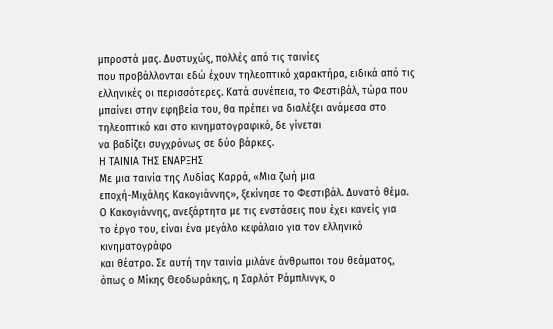μπροστά μας. Δυστυχώς, πολλές από τις ταινίες
που προβάλλονται εδώ έχουν τηλεοπτικό χαρακτήρα, ειδικά από τις
ελληνικές οι περισσότερες. Κατά συνέπεια, το Φεστιβάλ, τώρα που
μπαίνει στην εφηβεία του, θα πρέπει να διαλέξει ανάμεσα στο τηλεοπτικό και στο κινηματογραφικό, δε γίνεται
να βαδίζει συγχρόνως σε δύο βάρκες.
Η ΤΑΙΝΙΑ ΤΗΣ ΕΝΑΡΞΗΣ
Με μια ταινία της Λυδίας Καρρά, «Μια ζωή μια
εποχή-Μιχάλης Κακογιάννης», ξεκίνησε το Φεστιβάλ. Δυνατό θέμα.
Ο Κακογιάννης, ανεξάρτητα με τις ενστάσεις που έχει κανείς για
το έργο του, είναι ένα μεγάλο κεφάλαιο για τον ελληνικό κινηματογράφο
και θέατρο. Σε αυτή την ταινία μιλάνε άνθρωποι του θεάματος,
όπως ο Μίκης Θεοδωράκης, η Σαρλότ Ράμπλινγκ, ο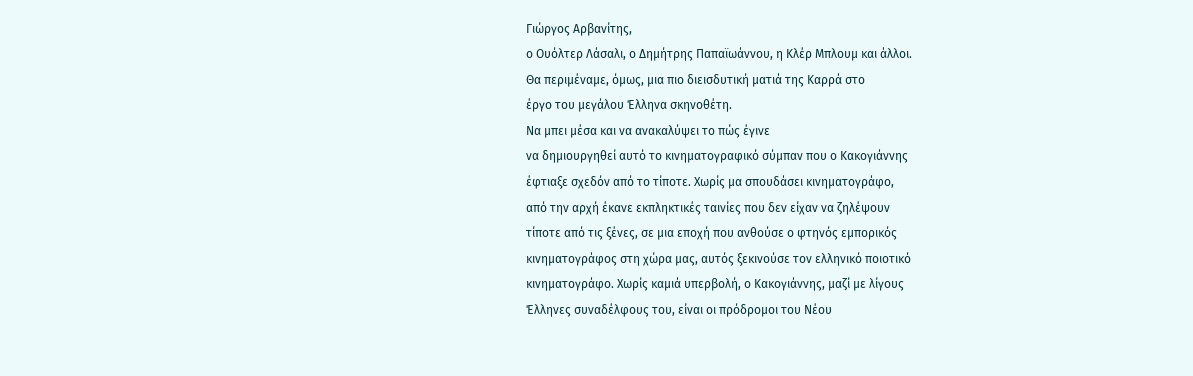Γιώργος Αρβανίτης,
ο Ουόλτερ Λάσαλι, ο Δημήτρης Παπαϊωάννου, η Κλέρ Μπλουμ και άλλοι.
Θα περιμέναμε, όμως, μια πιο διεισδυτική ματιά της Καρρά στο
έργο του μεγάλου Έλληνα σκηνοθέτη.
Να μπει μέσα και να ανακαλύψει το πώς έγινε
να δημιουργηθεί αυτό το κινηματογραφικό σύμπαν που ο Κακογιάννης
έφτιαξε σχεδόν από το τίποτε. Χωρίς μα σπουδάσει κινηματογράφο,
από την αρχή έκανε εκπληκτικές ταινίες που δεν είχαν να ζηλέψουν
τίποτε από τις ξένες, σε μια εποχή που ανθούσε ο φτηνός εμπορικός
κινηματογράφος στη χώρα μας, αυτός ξεκινούσε τον ελληνικό ποιοτικό
κινηματογράφο. Χωρίς καμιά υπερβολή, ο Κακογιάννης, μαζί με λίγους
Έλληνες συναδέλφους του, είναι οι πρόδρομοι του Νέου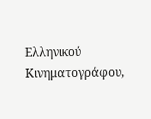Ελληνικού
Κινηματογράφου,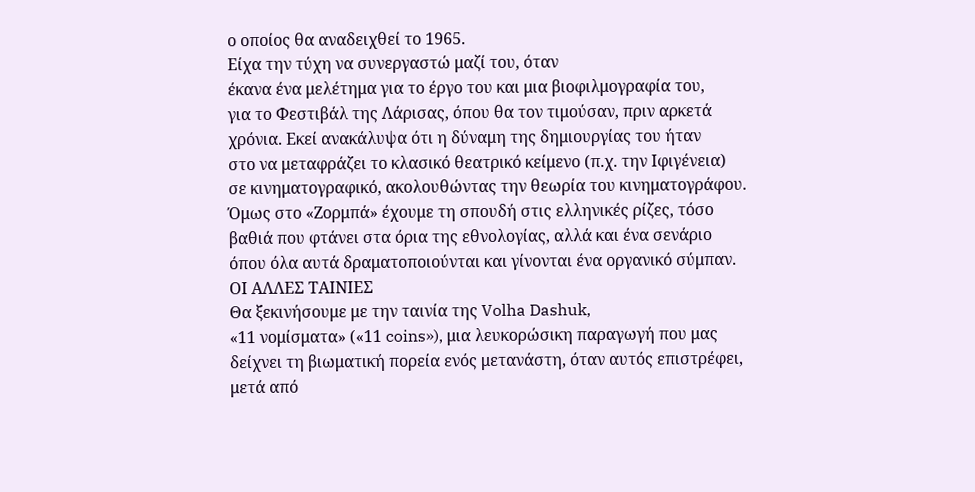ο οποίος θα αναδειχθεί το 1965.
Είχα την τύχη να συνεργαστώ μαζί του, όταν
έκανα ένα μελέτημα για το έργο του και μια βιοφιλμογραφία του,
για το Φεστιβάλ της Λάρισας, όπου θα τον τιμούσαν, πριν αρκετά
χρόνια. Εκεί ανακάλυψα ότι η δύναμη της δημιουργίας του ήταν
στο να μεταφράζει το κλασικό θεατρικό κείμενο (π.χ. την Ιφιγένεια)
σε κινηματογραφικό, ακολουθώντας την θεωρία του κινηματογράφου.
Όμως στο «Ζορμπά» έχουμε τη σπουδή στις ελληνικές ρίζες, τόσο
βαθιά που φτάνει στα όρια της εθνολογίας, αλλά και ένα σενάριο
όπου όλα αυτά δραματοποιούνται και γίνονται ένα οργανικό σύμπαν.
ΟΙ ΑΛΛΕΣ ΤΑΙΝΙΕΣ
Θα ξεκινήσουμε με την ταινία της Volha Dashuk,
«11 νομίσματα» («11 coins»), μια λευκορώσικη παραγωγή που μας
δείχνει τη βιωματική πορεία ενός μετανάστη, όταν αυτός επιστρέφει,
μετά από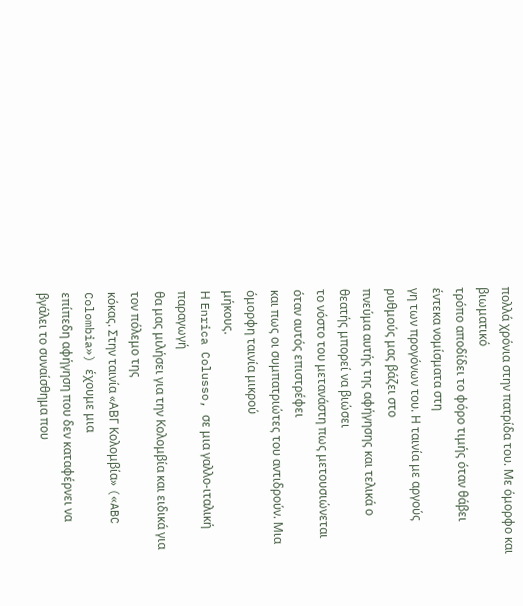πολλά χρόνια στην πατρίδα του. Με όμορφο και βιωματικό
τρόπο αποδίδει το φόρο τιμής όταν θάβει έντεκα νομίσματα στη
γη των προγόνων του. Η ταινία με αργούς ρυθμούς μας βάζει στο
πνεύμα αυτής της αφήγησης και τελικά ο θεατής μπορεί να βιώσει
το νόστο του μετανάστη πως μετουσιώνεται όταν αυτός επιστρέφει
και πως οι συμπατριώτες του αντιδρούν. Μια όμορφη ταινία μικρού
μήκους.
Η Enrica Colusso, σε μια γαλλο-ιταλική παραγωγή
θα μας μιλήσει για την Κολομβία και ειδικά για τον πόλεμο της
κόκας. Στην ταινία «ΑΒΓ Κολομβία» («ABC Colombia») έχουμε μια
επίπεδη αφήγηση που δεν καταφέρνει να βγάλει το συναίσθημα που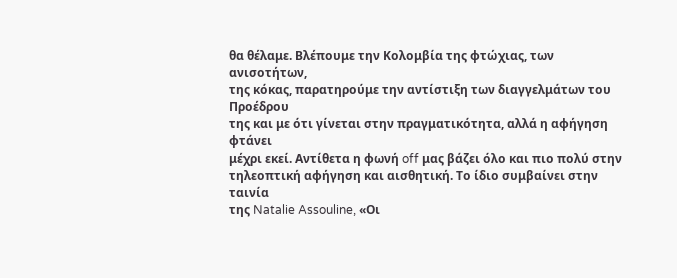θα θέλαμε. Βλέπουμε την Κολομβία της φτώχιας, των ανισοτήτων,
της κόκας, παρατηρούμε την αντίστιξη των διαγγελμάτων του Προέδρου
της και με ότι γίνεται στην πραγματικότητα, αλλά η αφήγηση φτάνει
μέχρι εκεί. Αντίθετα η φωνή off μας βάζει όλο και πιο πολύ στην
τηλεοπτική αφήγηση και αισθητική. Το ίδιο συμβαίνει στην ταινία
της Natalie Assouline, «Οι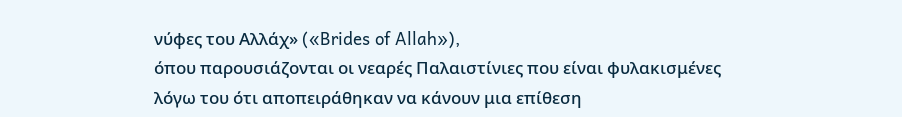νύφες του Αλλάχ» («Brides of Allah»),
όπου παρουσιάζονται οι νεαρές Παλαιστίνιες που είναι φυλακισμένες
λόγω του ότι αποπειράθηκαν να κάνουν μια επίθεση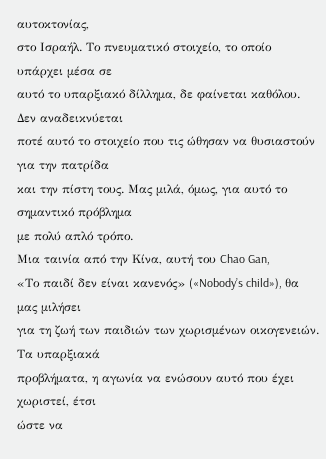αυτοκτονίας,
στο Ισραήλ. Το πνευματικό στοιχείο, το οποίο υπάρχει μέσα σε
αυτό το υπαρξιακό δίλλημα, δε φαίνεται καθόλου. Δεν αναδεικνύεται
ποτέ αυτό το στοιχείο που τις ώθησαν να θυσιαστούν για την πατρίδα
και την πίστη τους. Μας μιλά, όμως, για αυτό το σημαντικό πρόβλημα
με πολύ απλό τρόπο.
Μια ταινία από την Κίνα, αυτή του Chao Gan,
«Το παιδί δεν είναι κανενός» («Nobody’s child»), θα μας μιλήσει
για τη ζωή των παιδιών των χωρισμένων οικογενειών. Τα υπαρξιακά
προβλήματα, η αγωνία να ενώσουν αυτό που έχει χωριστεί, έτσι
ώστε να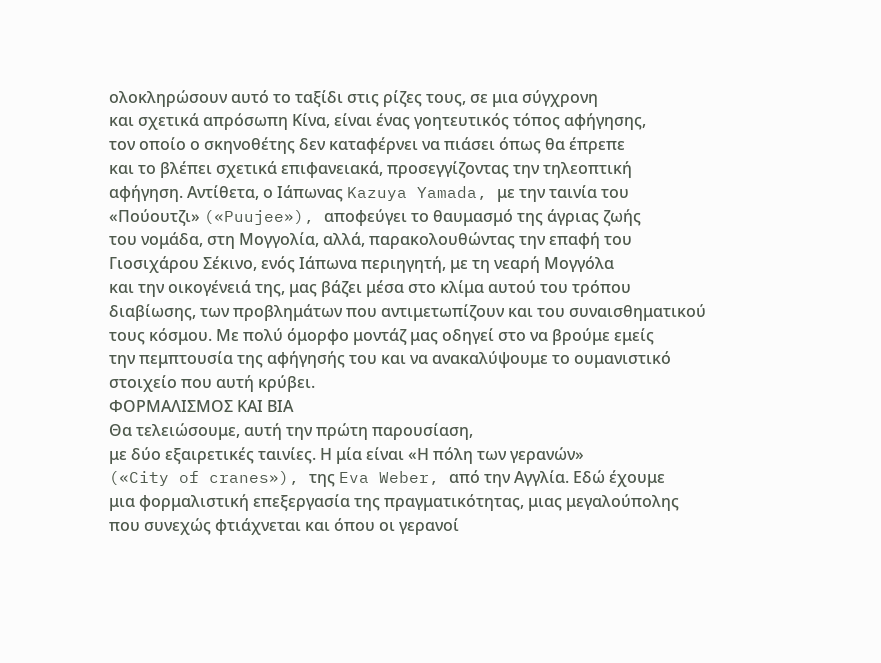ολοκληρώσουν αυτό το ταξίδι στις ρίζες τους, σε μια σύγχρονη
και σχετικά απρόσωπη Κίνα, είναι ένας γοητευτικός τόπος αφήγησης,
τον οποίο ο σκηνοθέτης δεν καταφέρνει να πιάσει όπως θα έπρεπε
και το βλέπει σχετικά επιφανειακά, προσεγγίζοντας την τηλεοπτική
αφήγηση. Αντίθετα, ο Ιάπωνας Kazuya Yamada, με την ταινία του
«Πούουτζι» («Puujee»), αποφεύγει το θαυμασμό της άγριας ζωής
του νομάδα, στη Μογγολία, αλλά, παρακολουθώντας την επαφή του
Γιοσιχάρου Σέκινο, ενός Ιάπωνα περιηγητή, με τη νεαρή Μογγόλα
και την οικογένειά της, μας βάζει μέσα στο κλίμα αυτού του τρόπου
διαβίωσης, των προβλημάτων που αντιμετωπίζουν και του συναισθηματικού
τους κόσμου. Με πολύ όμορφο μοντάζ μας οδηγεί στο να βρούμε εμείς
την πεμπτουσία της αφήγησής του και να ανακαλύψουμε το ουμανιστικό
στοιχείο που αυτή κρύβει.
ΦΟΡΜΑΛΙΣΜΟΣ ΚΑΙ ΒΙΑ
Θα τελειώσουμε, αυτή την πρώτη παρουσίαση,
με δύο εξαιρετικές ταινίες. Η μία είναι «Η πόλη των γερανών»
(«City of cranes»), της Eva Weber, από την Αγγλία. Εδώ έχουμε
μια φορμαλιστική επεξεργασία της πραγματικότητας, μιας μεγαλούπολης
που συνεχώς φτιάχνεται και όπου οι γερανοί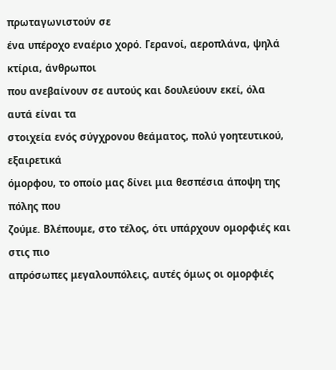πρωταγωνιστούν σε
ένα υπέροχο εναέριο χορό. Γερανοί, αεροπλάνα, ψηλά κτίρια, άνθρωποι
που ανεβαίνουν σε αυτούς και δουλεύουν εκεί, όλα αυτά είναι τα
στοιχεία ενός σύγχρονου θεάματος, πολύ γοητευτικού, εξαιρετικά
όμορφου, το οποίο μας δίνει μια θεσπέσια άποψη της πόλης που
ζούμε. Βλέπουμε, στο τέλος, ότι υπάρχουν ομορφιές και στις πιο
απρόσωπες μεγαλουπόλεις, αυτές όμως οι ομορφιές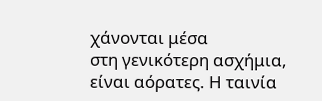χάνονται μέσα
στη γενικότερη ασχήμια, είναι αόρατες. Η ταινία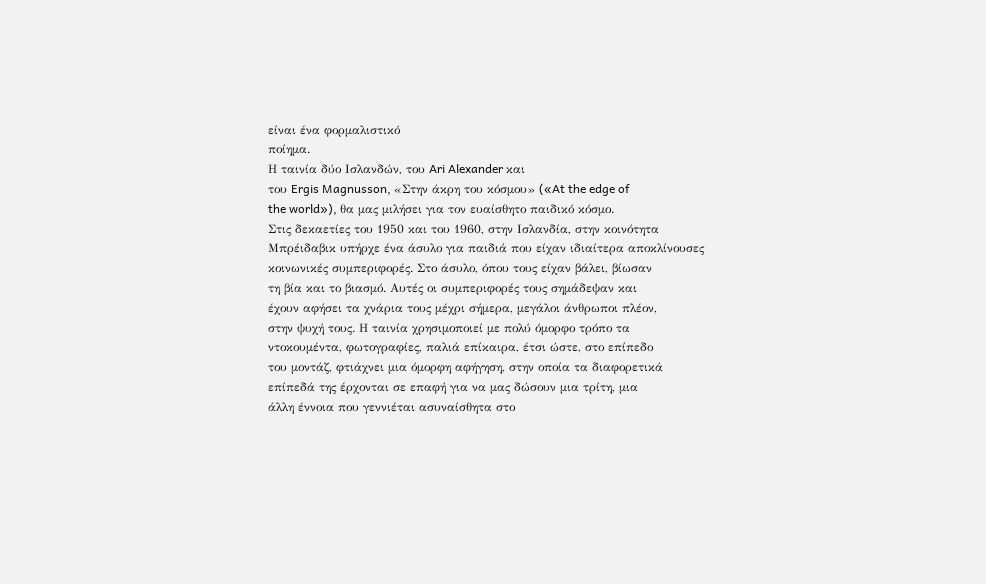είναι ένα φορμαλιστικό
ποίημα.
Η ταινία δύο Ισλανδών, του Ari Alexander και
του Ergis Magnusson, «Στην άκρη του κόσμου» («At the edge of
the world»), θα μας μιλήσει για τον ευαίσθητο παιδικό κόσμο.
Στις δεκαετίες του 1950 και του 1960, στην Ισλανδία, στην κοινότητα
Μπρέιδαβικ υπήρχε ένα άσυλο για παιδιά που είχαν ιδιαίτερα αποκλίνουσες
κοινωνικές συμπεριφορές. Στο άσυλο, όπου τους είχαν βάλει, βίωσαν
τη βία και το βιασμό. Αυτές οι συμπεριφορές τους σημάδεψαν και
έχουν αφήσει τα χνάρια τους μέχρι σήμερα, μεγάλοι άνθρωποι πλέον,
στην ψυχή τους. Η ταινία χρησιμοποιεί με πολύ όμορφο τρόπο τα
ντοκουμέντα, φωτογραφίες, παλιά επίκαιρα, έτσι ώστε, στο επίπεδο
του μοντάζ, φτιάχνει μια όμορφη αφήγηση, στην οποία τα διαφορετικά
επίπεδά της έρχονται σε επαφή για να μας δώσουν μια τρίτη, μια
άλλη έννοια που γεννιέται ασυναίσθητα στο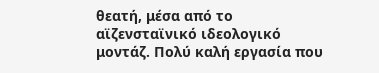θεατή, μέσα από το
αϊζενσταϊνικό ιδεολογικό μοντάζ. Πολύ καλή εργασία που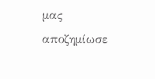μας αποζημίωσε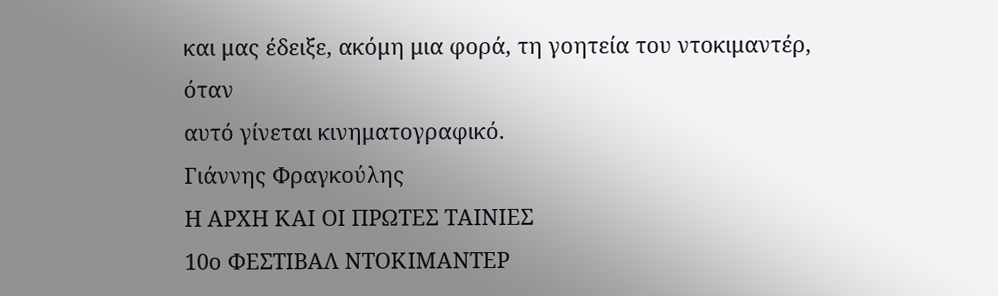και μας έδειξε, ακόμη μια φορά, τη γοητεία του ντοκιμαντέρ, όταν
αυτό γίνεται κινηματογραφικό.
Γιάννης Φραγκούλης
Η ΑΡΧΗ ΚΑΙ ΟΙ ΠΡΩΤΕΣ ΤΑΙΝΙΕΣ
10ο ΦΕΣΤΙΒΑΛ ΝΤΟΚΙΜΑΝΤΕΡ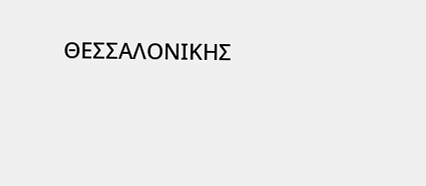ΘΕΣΣΑΛΟΝΙΚΗΣ